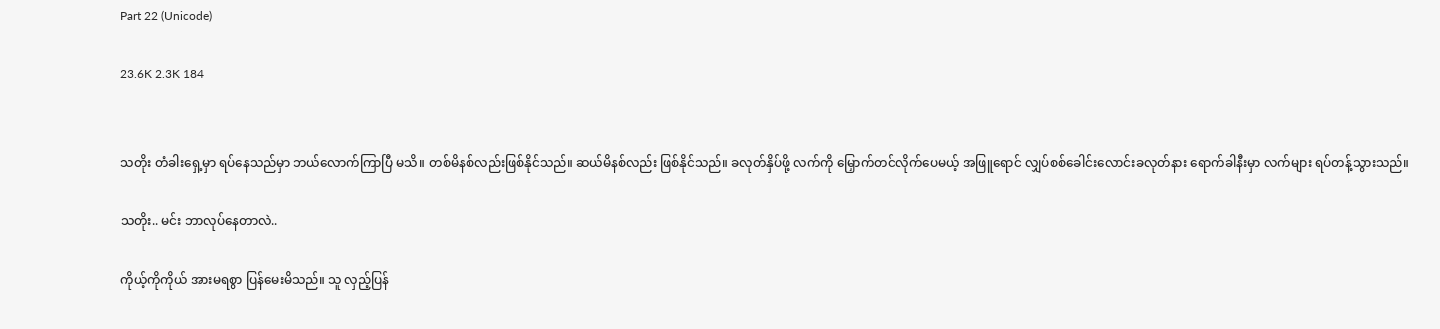Part 22 (Unicode)

23.6K 2.3K 184


သတိုး တံခါးရှေ့မှာ ရပ်နေသည်မှာ ဘယ်လောက်ကြာပြီ မသိ။ တစ်မိနစ်လည်းဖြစ်နိုင်သည်။ ဆယ်မိနစ်လည်း ဖြစ်နိုင်သည်။ ခလုတ်နှိပ်ဖို့ လက်ကို မြှောက်တင်လိုက်ပေမယ့် အဖြူရောင် လျှပ်စစ်ခေါင်းလောင်းခလုတ်နား ရောက်ခါနီးမှာ လက်များ ရပ်တန့်သွားသည်။

သတိုး.. မင်း ဘာလုပ်နေတာလဲ..

ကိုယ့်ကိုကိုယ် အားမရစွာ ပြန်မေးမိသည်။ သူ လှည့်ပြန်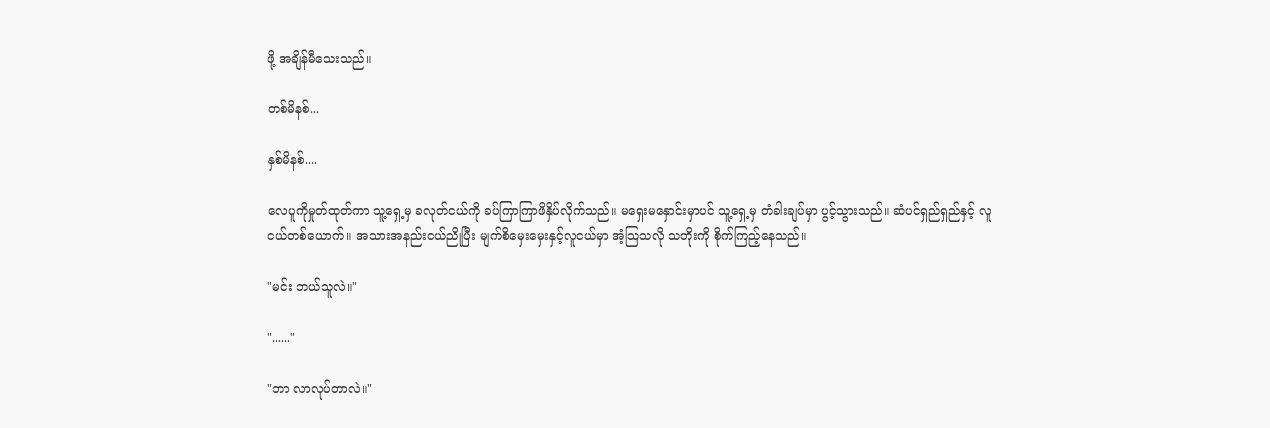ဖို့ အချိန်မီသေးသည်။

တစ်မိနစ်...

နှစ်မိနစ်....

လေပူကိုမှုတ်ထုတ်ကာ သူ့ရှေ့မှ ခလုတ်ငယ်ကို ခပ်ကြာကြာဖိနှိပ်လိုက်သည်။ မရှေးမနှောင်းမှာပင် သူ့ရှေ့မှ တံခါးချပ်မှာ ပွင့်သွားသည်။ ဆံပင်ရှည်ရှည်နှင့် လူငယ်တစ်ယောက်။ အသားအနည်းငယ်ညိုပြီး မျက်စိမှေးမှေးနှင့်လူငယ်မှာ အံ့သြသလို သတိုးကို စိုက်ကြည့်နေသည်။

"မင်း ဘယ်သူလဲ။"

"......"

"ဘာ လာလုပ်တာလဲ။"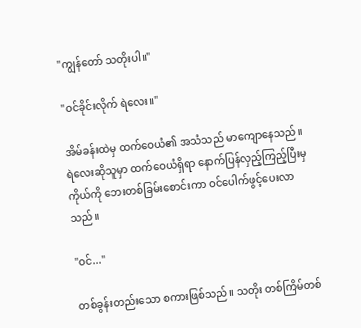"ကျွန်တော် သတိုးပါ။"

"ဝင်ခိုင်းလိုက် ရဲလေး။"

အိမ်ခန်းထဲမှ ထက်ဝေယံ၏ အသံသည် မာကျောနေသည်။ ရဲလေးဆိုသူမှာ ထက်ဝေယံရှိရာ နောက်ပြန်လှည့်ကြည့်ပြီးမှ ကိုယ်ကို ဘေးတစ်ခြမ်းစောင်းကာ ဝင်ပေါက်ဖွင့်ပေးလာသည်။

"ဝင်..."

တစ်ခွန်းတည်းသော စကားဖြစ်သည်။ သတိုး တစ်ကြိမ်တစ်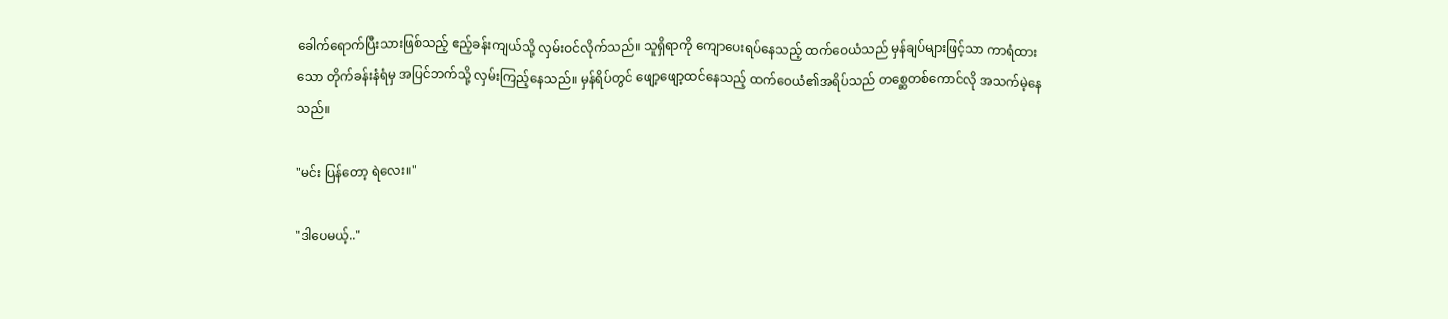ခေါက်ရောက်ပြီးသားဖြစ်သည့် ဧည့်ခန်းကျယ်သို့ လှမ်းဝင်လိုက်သည်။ သူရှိရာကို ကျောပေးရပ်နေသည့် ထက်ဝေယံသည် မှန်ချပ်များဖြင့်သာ ကာရံထားသော တိုက်ခန်းနံရံမှ အပြင်ဘက်သို့ လှမ်းကြည့်နေသည်။ မှန်ရိပ်တွင် ဖျော့ဖျော့ထင်နေသည့် ထက်ဝေယံ၏အရိပ်သည် တစ္ဆေတစ်ကောင်လို အသက်မဲ့နေသည်။

"မင်း ပြန်တော့ ရဲလေး။"

"ဒါပေမယ့်.."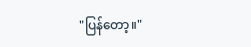"ပြန်တော့။"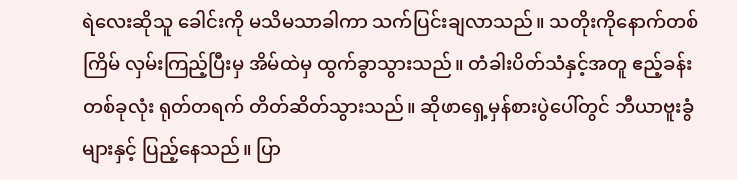ရဲလေးဆိုသူ ခေါင်းကို မသိမသာခါကာ သက်ပြင်းချလာသည်။ သတိုးကိုနောက်တစ်ကြိမ် လှမ်းကြည့်ပြီးမှ အိမ်ထဲမှ ထွက်ခွာသွားသည်။ တံခါးပိတ်သံနှင့်အတူ ဧည့်ခန်းတစ်ခုလုံး ရုတ်တရက် တိတ်ဆိတ်သွားသည်။ ဆိုဖာရှေ့မှန်စားပွဲပေါ်တွင် ဘီယာဗူးခွံများနှင့် ပြည့်နေသည်။ ပြာ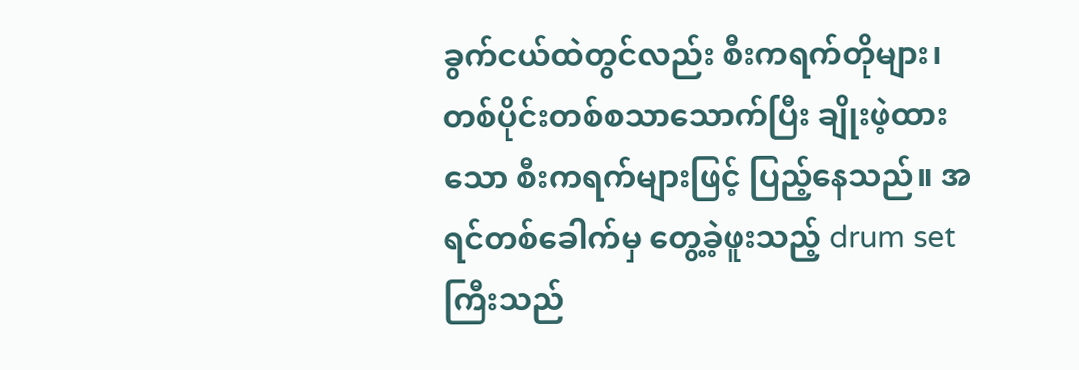ခွက်ငယ်ထဲတွင်လည်း စီးကရက်တိုများ၊ တစ်ပိုင်းတစ်စသာသောက်ပြီး ချိုးဖဲ့ထားသော စီးကရက်များဖြင့် ပြည့်နေသည်။ အရင်တစ်ခေါက်မှ တွေ့ခဲ့ဖူးသည့် drum set ကြီးသည်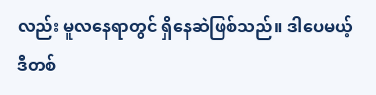လည်း မူလနေရာတွင် ရှိနေဆဲဖြစ်သည်။ ဒါပေမယ့် ဒီတစ်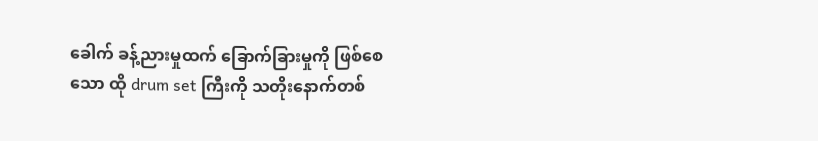ခေါက် ခန့်ညားမှုထက် ခြောက်ခြားမှုကို ဖြစ်စေသော ထို drum set ကြီးကို သတိုးနောက်တစ်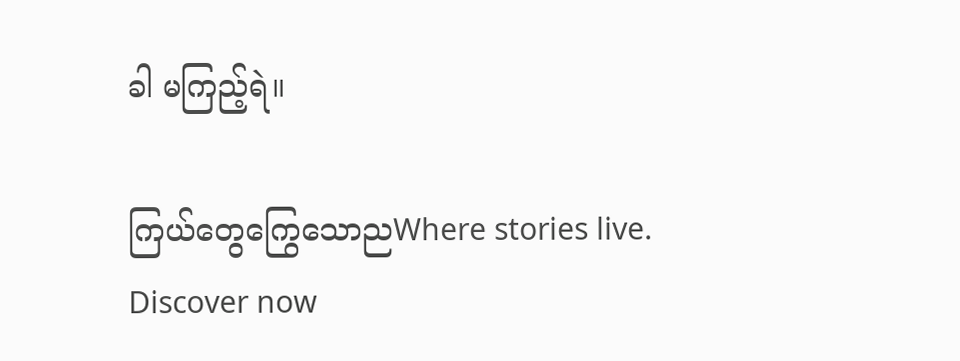ခါ မကြည့်ရဲ။

ကြယ်တွေကြွေသောညWhere stories live. Discover now